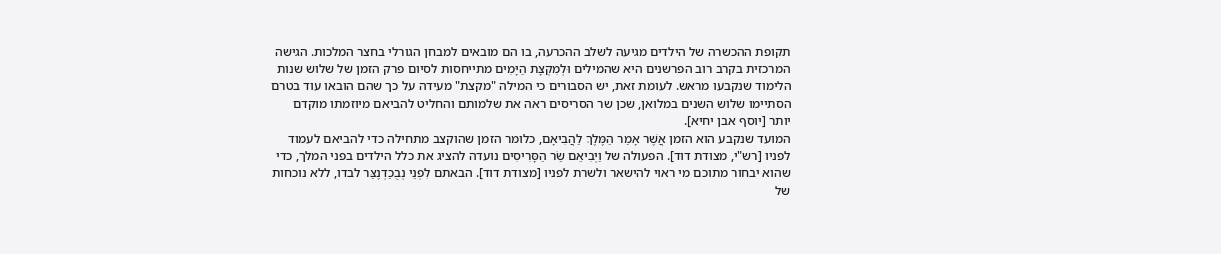תקופת ההכשרה של הילדים מגיעה לשלב ההכרעה, בו הם מובאים למבחן הגורלי בחצר המלכות. הגישה המרכזית בקרב רוב הפרשנים היא שהמילים וּלְמִקְצָת הַיָּמִים מתייחסות לסיום פרק הזמן של שלוש שנות הלימוד שנקבעו מראש. לעומת זאת, יש הסבורים כי המילה "מקצת" מעידה על כך שהם הובאו עוד בטרם הסתיימו שלוש השנים במלואן, שכן שר הסריסים ראה את שלמותם והחליט להביאם מיוזמתו מוקדם יותר [יוסף אבן יחיא].
המועד שנקבע הוא הזמן אֲשֶׁר אָמַר הַמֶּלֶךְ לַהֲבִיאָם, כלומר הזמן שהוקצב מתחילה כדי להביאם לעמוד לפניו [רש"י, מצודת דוד]. הפעולה של וַיְבִיאֵם שַׂר הַסָּרִיסִים נועדה להציג את כלל הילדים בפני המלך, כדי שהוא יבחור מתוכם מי ראוי להישאר ולשרת לפניו [מצודת דוד]. הבאתם לִפְנֵי נְבֻכַדְנֶצַּר לבדו, ללא נוכחות של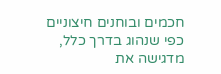חכמים ובוחנים חיצוניים כפי שנהוג בדרך כלל, מדגישה את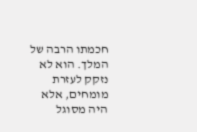חכמתו הרבה של המלך. הוא לא נזקק לעזרת מומחים, אלא היה מסוגל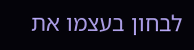לבחון בעצמו את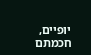יופיים, חכמתם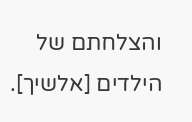והצלחתם של הילדים [אלשיך].